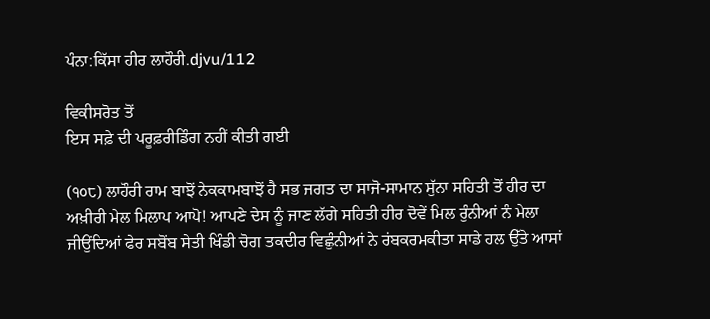ਪੰਨਾ:ਕਿੱਸਾ ਹੀਰ ਲਾਹੌਰੀ.djvu/112

ਵਿਕੀਸਰੋਤ ਤੋਂ
ਇਸ ਸਫ਼ੇ ਦੀ ਪਰੂਫ਼ਰੀਡਿੰਗ ਨਹੀਂ ਕੀਤੀ ਗਈ

(੧੦੮) ਲਾਹੌਰੀ ਰਾਮ ਬਾਝੋਂ ਨੇਕਕਾਮਬਾਝੋਂ ਹੈ ਸਭ ਜਗਤ ਦਾ ਸਾਜੋ-ਸਾਮਾਨ ਸੁੱਨਾ ਸਹਿਤੀ ਤੋਂ ਹੀਰ ਦਾ ਅਖ਼ੀਰੀ ਮੇਲ ਮਿਲਾਪ ਆਪੋ! ਆਪਣੇ ਦੇਸ ਨੂੰ ਜਾਣ ਲੱਗੇ ਸਹਿਤੀ ਹੀਰ ਦੋਵੇਂ ਮਿਲ ਰੁੰਨੀਆਂ ਨੰ ਮੇਲਾ ਜੀਉਂਦਿਆਂ ਫੇਰ ਸਬੋਂਬ ਸੇਤੀ ਖਿੰਡੀ ਚੋਗ ਤਕਦੀਰ ਵਿਛੁੰਨੀਆਂ ਨੇ ਰਂਬਕਰਮਕੀਤਾ ਸਾਡੇ ਹਲ ਉੱਤੇ ਆਸਾਂ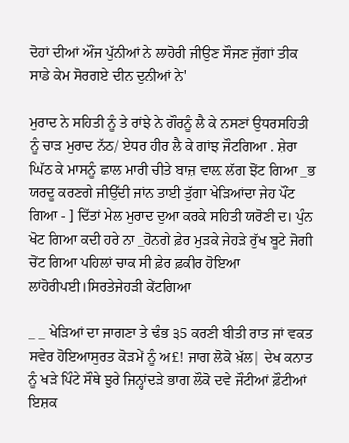ਦੋਹਾਂ ਦੀਆਂ ਔਂਜ ਪੁੱਨੀਆਂ ਨੇ ਲਾਹੋਰੀ ਜੀਉਣ ਸੌਜਣ ਜੁੱਗਾਂ ਤੀਕ ਸਾਡੇ ਕੇਮ ਸੋਰਗਏ ਦੀਨ ਦੁਨੀਆਂ ਨੇ'

ਮੁਰਾਦ ਨੇ ਸਹਿਤੀ ਨੂੰ ਤੇ ਰਾਂਝੇ ਨੇ ਗੌਰਨੂੰ ਲੈ ਕੇ ਨਸਣਾਂ ਉਧਰਸਹਿਤੀ ਨੂੰ ਚਾੜ ਮੁਰਾਦ ਨੱਠ/ ਏਧਰ ਹੀਰ ਲੈ ਕੇ ਗਾਂਝ ਜੌਟਗਿਆ . ਸ਼ੇਰਾ ਘਿੱਠ ਕੇ ਮਾਸਨੂੰ ਛਾਲ ਮਾਰੀ ਚੀਤੇ ਬਾਜ਼ ਵਾਲ਼ ਲੱਗ ਝੋਂਟ ਗਿਆ _ਭ ਯਰਦੂ ਕਰਣਗੇ ਜੀਉੱਦੀ ਜਾਂਨ ਤਾਈ ਤੁੱਗਾ ਖੇੜਿਆਂਦਾ ਜੇਹ ਪੌਂਟ ਗਿਆ - ] ਦਿੱਤਾਂ ਮੇਲ ਮੁਰਾਦ ਦੁਆ ਕਰਕੇ ਸਹਿਤੀ ਯਰੋਣੀ ਦ। ਪੁੰਨ ਖੋਟ ਗਿਆ ਕਦੀ ਹਰੇ ਨਾ _ਹੋਨਗੇ ਫ਼ੇਰ ਮੁੜਕੇ ਜੇਹੜੇ ਰੁੱਖ ਬੂਟੇ ਜੋਗੀ ਚੋਂਟ ਗਿਆ ਪਹਿਲਾਂ ਚਾਕ ਸੀ ਫ਼ੇਰ ਫ਼ਕੀਰ ਹੋਇਆ ਲਾਂਹੋਰੀਪਈ।ਸਿਰਤੇਜੇਹੜੀ ਕੇਂਟਗਿਆ

_ _ ਖੇੜਿਆਂ ਦਾ ਜਾਗਣਾ ਤੇ ਢੰਭ ੩5 ਕਰਣੀ ਬੀਤੀ ਰਾਤ ਜਾਂ ਵਕਤ ਸਵੇਰ ਹੋਇਆਸੁਰਤ ਕੋੜਮੇਂ ਨੂੰ ਅ£! ਜਾਗ ਲੋਕੋ ਖ਼ੱਲ| ਦੇਖ ਕਨਾਤ ਨੂੰ ਖੜੇ ਪਿੰਟੇ ਸੌਥੇ ਝੁਰੇ ਜਿਨ੍ਹਾਂਦੜੇ ਭਾਗ ਲੌਕੋ ਦਵੇ ਜੌਟੀਆਂ ਫ਼ੌਟੀਆਂ ਇਸ਼ਕ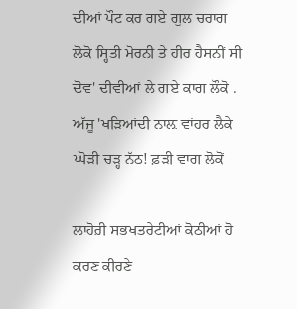ਦੀਆਂ ਪੌਟ ਕਰ ਗਏ ਗੁਲ ਚਰਾਗ ਲੋਕੋ ਸ੍ਹਿਤੀ ਮੋਰਨੀ ਤੇ ਹੀਰ ਹੈਸਨੀਂ ਸੀ ਦੋਵ' ਦੀਵੀਆਂ ਲੇ ਗਏ ਕਾਗ ਲੌਕੋ . ਅੱਜੂ 'ਖੜਿਆਂਦੀ ਨਾਲ਼ ਵਾਂਹਰ ਲੈਕੇ ਘੋੜੀ ਚੜ੍ਹ ਨੱਠ! ਫ਼ੜੀ ਵਾਗ ਲੋਕੋਂ

ਲਾਹੋਰ਼ੀ ਸਭਖਤਰੇਟੀਆਂ ਕੋਠੀਆਂ ਹੋ ਕਰਣ ਕੀਰਣੇ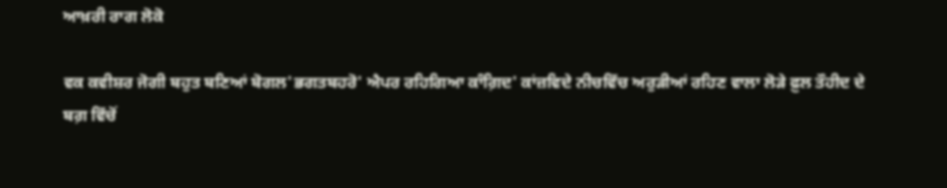ਆਖ਼ਰੀ ਰਾਗ ਲੋਕੋ

ਵਕ ਕਵੀਸ਼ਰ ਜੋਗੀ ਬਹੁਤ ਬਣਿਆਂ ਬੋਗਲ'ਭਗਤਬਹਰੋ' ਐਪਰ ਰਹਿਗਿਆ ਕਾੰਗ਼ਿਦ' ਕਾਂਜ਼ਵਿਦੇ ਨੀਚਵਿੱਚ ਅਰੁੜੀਆਂ ਰਹਿਣ ਵਾਲਾ ਲੋੜੇ ਫ਼ੁਲ ਤੌਹੀਦ ਦੇ ਬਗ਼ ਵਿੱਚੋਂ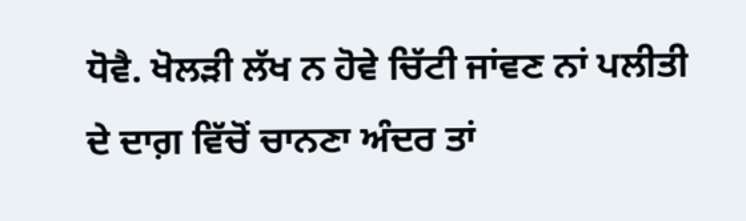ਧੋਵੈ. ਖੋਲੜੀ ਲੱਖ ਨ ਹੋਵੇ ਚਿੱਟੀ ਜਾਂਵਣ ਨਾਂ ਪਲੀਤੀ ਦੇ ਦਾਗ਼ ਵਿੱਚੋਂ ਚਾਨਣਾ ਅੰਦਰ ਤਾਂ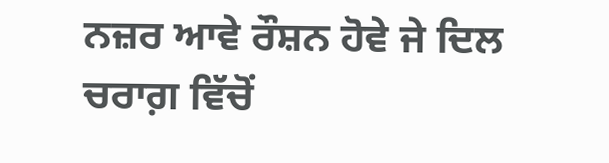ਨਜ਼ਰ ਆਵੇ ਰੌਸ਼ਨ ਹੋਵੇ ਜੇ ਦਿਲ ਚਰਾਗ਼ ਵਿੱਚੋਂ